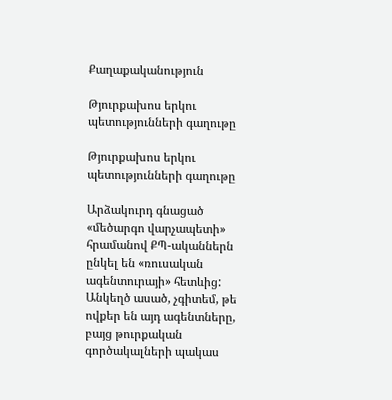Քաղաքականություն

Թյուրքախոս երկու պետությունների գաղութը

Թյուրքախոս երկու պետությունների գաղութը

Արձակուրդ գնացած «մեծարգո վարչապետի» հրամանով ՔՊ-ականներն ընկել են «ռուսական ագենտուրայի» հետևից: Անկեղծ ասած, չգիտեմ, թե ովքեր են այդ ագենտները, բայց թուրքական գործակալների պակաս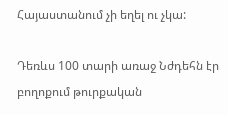Հայաստանում չի եղել ու չկա:

Դեռևս 100 տարի առաջ Նժդեհն էր բողոքում թուրքական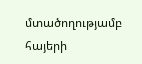մտածողությամբ հայերի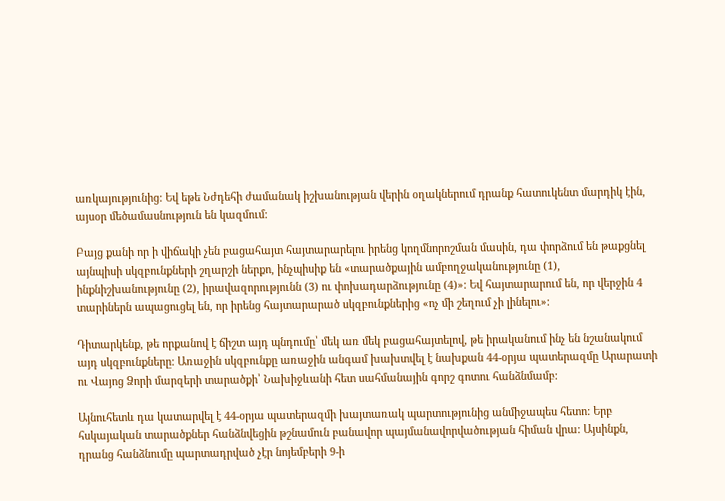առկայությունից: Եվ եթե Նժդեհի ժամանակ իշխանության վերին օղակներում դրանք հատուկենտ մարդիկ էին, այսօր մեծամասնություն են կազմում:

Բայց քանի որ ի վիճակի չեն բացահայտ հայտարարելու իրենց կողմնորոշման մասին, դա փորձում են թաքցնել այնպիսի սկզբունքների շղարշի ներքո, ինչպիսիք են «տարածքային ամբողջականությունը (1), ինքնիշխանությունը (2), իրավազորությունն (3) ու փոխադարձությունը (4)»: Եվ հայտարարում են, որ վերջին 4 տարիներն ապացուցել են, որ իրենց հայտարարած սկզբունքներից «ոչ մի շեղում չի լինելու»:

Դիտարկենք, թե որքանով է ճիշտ այդ պնդումը՝ մեկ առ մեկ բացահայտելով, թե իրականում ինչ են նշանակում այդ սկզբունքները: Առաջին սկզբունքը առաջին անգամ խախտվել է նախքան 44-օրյա պատերազմը Արարատի ու Վայոց Ձորի մարզերի տարածքի՝ Նախիջևանի հետ սահմանային գորշ գոտու հանձնմամբ:

Այնուհետև դա կատարվել է 44-օրյա պատերազմի խայտառակ պարտությունից անմիջապես հետո: Երբ հսկայական տարածքներ հանձնվեցին թշնամուն բանավոր պայմանավորվածության հիման վրա: Այսինքն, դրանց հանձնումը պարտադրված չէր նոյեմբերի 9-ի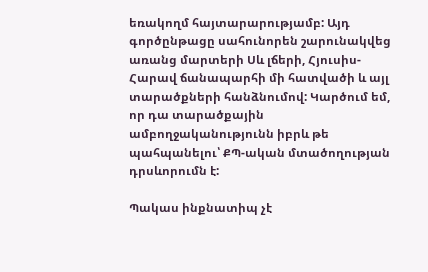եռակողմ հայտարարությամբ: Այդ գործընթացը սահունորեն շարունակվեց առանց մարտերի Սև լճերի, Հյուսիս-Հարավ ճանապարհի մի հատվածի և այլ տարածքների հանձնումով: Կարծում եմ, որ դա տարածքային ամբողջականությունն իբրև թե պահպանելու՝ ՔՊ-ական մտածողության դրսևորումն է:

Պակաս ինքնատիպ չէ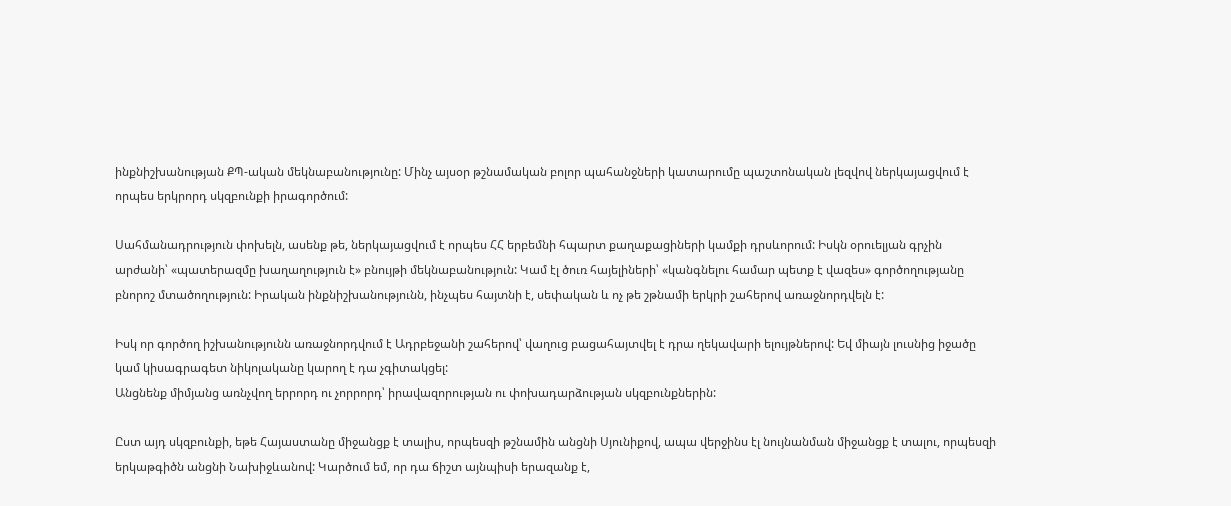ինքնիշխանության ՔՊ-ական մեկնաբանությունը: Մինչ այսօր թշնամական բոլոր պահանջների կատարումը պաշտոնական լեզվով ներկայացվում է որպես երկրորդ սկզբունքի իրագործում:

Սահմանադրություն փոխելն, ասենք թե, ներկայացվում է որպես ՀՀ երբեմնի հպարտ քաղաքացիների կամքի դրսևորում: Իսկն օրուելյան գրչին արժանի՝ «պատերազմը խաղաղություն է» բնույթի մեկնաբանություն: Կամ էլ ծուռ հայելիների՝ «կանգնելու համար պետք է վազես» գործողությանը բնորոշ մտածողություն: Իրական ինքնիշխանությունն, ինչպես հայտնի է, սեփական և ոչ թե շթնամի երկրի շահերով առաջնորդվելն է:

Իսկ որ գործող իշխանությունն առաջնորդվում է Ադրբեջանի շահերով՝ վաղուց բացահայտվել է դրա ղեկավարի ելույթներով: Եվ միայն լուսնից իջածը կամ կիսագրագետ նիկոլականը կարող է դա չգիտակցել:
Անցնենք միմյանց առնչվող երրորդ ու չորրորդ՝ իրավազորության ու փոխադարձության սկզբունքներին:

Ըստ այդ սկզբունքի, եթե Հայաստանը միջանցք է տալիս, որպեսզի թշնամին անցնի Սյունիքով, ապա վերջինս էլ նույնանման միջանցք է տալու, որպեսզի երկաթգիծն անցնի Նախիջևանով: Կարծում եմ, որ դա ճիշտ այնպիսի երազանք է,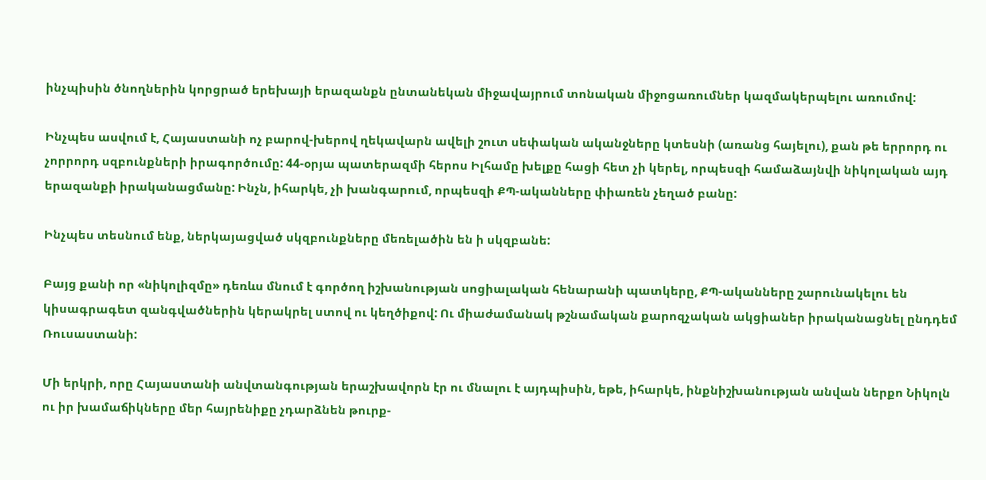ինչպիսին ծնողներին կորցրած երեխայի երազանքն ընտանեկան միջավայրում տոնական միջոցառումներ կազմակերպելու առումով:

Ինչպես ասվում է, Հայաստանի ոչ բարով-խերով ղեկավարն ավելի շուտ սեփական ականջները կտեսնի (առանց հայելու), քան թե երրորդ ու չորրորդ սզբունքների իրագործումը: 44-օրյա պատերազմի հերոս Իլհամը խելքը հացի հետ չի կերել, որպեսզի համաձայնվի նիկոլական այդ երազանքի իրականացմանը: Ինչն, իհարկե, չի խանգարում, որպեսզի ՔՊ-ականները փիառեն չեղած բանը:

Ինչպես տեսնում ենք, ներկայացված սկզբունքները մեռելածին են ի սկզբանե:

Բայց քանի որ «նիկոլիզմը» դեռևս մնում է գործող իշխանության սոցիալական հենարանի պատկերը, ՔՊ-ականները շարունակելու են կիսագրագետ զանգվածներին կերակրել ստով ու կեղծիքով: Ու միաժամանակ թշնամական քարոզչական ակցիաներ իրականացնել ընդդեմ Ռուսաստանի:

Մի երկրի, որը Հայաստանի անվտանգության երաշխավորն էր ու մնալու է այդպիսին, եթե, իհարկե, ինքնիշխանության անվան ներքո Նիկոլն ու իր խամաճիկները մեր հայրենիքը չդարձնեն թուրք-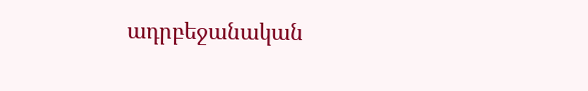ադրբեջանական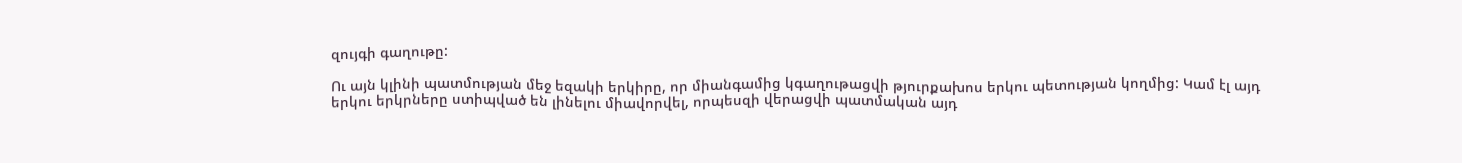զույգի գաղութը:

Ու այն կլինի պատմության մեջ եզակի երկիրը, որ միանգամից կգաղութացվի թյուրքախոս երկու պետության կողմից: Կամ էլ այդ երկու երկրները ստիպված են լինելու միավորվել, որպեսզի վերացվի պատմական այդ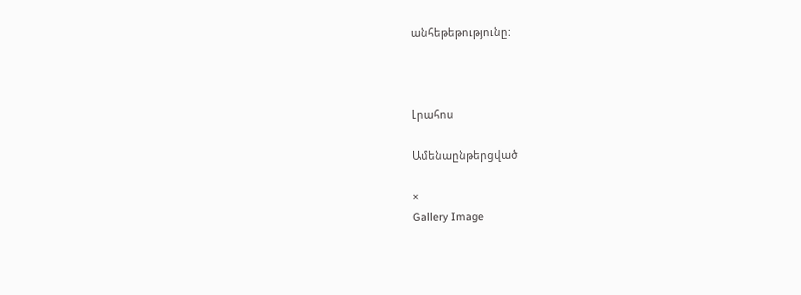անհեթեթությունը:



Լրահոս

Ամենաընթերցված

×
Gallery Image